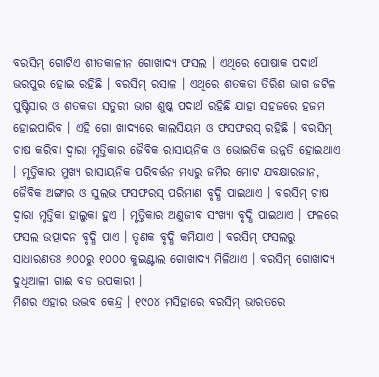ବରସିମ୍ ଗୋଟିଏ ଶୀତକାଳୀନ ଗୋଖାଦ୍ୟ ଫସଲ । ଏଥିରେ ପୋଷାକ ପଦାର୍ଥ ଭରପୁର ହୋଇ ରହିଛି । ବରସିମ୍ ରସାଳ । ଏଥିରେ ଶତକଡା ତିରିଶ ଭାଗ ଜଟିଳ ପୁଷ୍ଟିସାର ଓ ଶତକଡା ସତୁରୀ ଭାଗ ଶୁଷ୍କ ପଦାର୍ଥ ରହିଛି ଯାହା ସହଜରେ ହଜମ ହୋଇପାରିବ । ଏହି ଗୋ ଖାଦ୍ୟରେ କାଲସିୟମ ଓ ଫସଫରସ୍ ରହିଛି । ବରସିମ୍ ଚାଷ କରିବା ଦ୍ଵାରା ମୃତ୍ତିକାର ଜୈବିକ ରାସାୟନିକ ଓ ଭୋଇତିକ ଉନ୍ନତି ହୋଇଥାଏ । ମୃତ୍ତିକାର ମୁଖ୍ୟ ରାସାୟନିକ ପରିବର୍ତ୍ତନ ମଧ୍ୟରୁ ଜମିର ମୋଟ ଯବକ୍ଷାରଜାନ, ଜୈବିକ ଅଙ୍ଗାର ଓ ସୁଲଭ ଫସଫରସ୍ ପରିମାଣ ବୃଦ୍ଧି ପାଇଥାଏ । ବରସିମ୍ ଚାଷ ଦ୍ଵାରା ମୃତ୍ତିକା ହାଲୁକା ହୁଏ । ମୃତ୍ତିକାର ଅଣୁଜୀବ ସଂଖ୍ୟା ବୃଦ୍ଧି ପାଇଥାଏ । ଫଳରେ ଫସଲ ଉତ୍ପାଦନ ବୃଦ୍ଧି ପାଏ । ତୃଣକ ବୃଦ୍ଧି କମିଯାଏ । ବରସିମ୍ ଫସଲରୁ ସାଧାରଣତଃ ୬୦୦ରୁ ୧୦୦୦ କୁଇଣ୍ଟାଲ ଗୋଖାଦ୍ୟ ମିଳିଥାଏ । ବରସିମ୍ ଗୋଖାଦ୍ୟ ଦୁଧିଆଳୀ ଗାଈ ବଡ ଉପକାରୀ ।
ମିଶର ଏହାର ଉଦ୍ଭବ କେନ୍ଦ୍ର । ୧୯୦୪ ମସିହାରେ ବରସିମ୍ ଭାରତରେ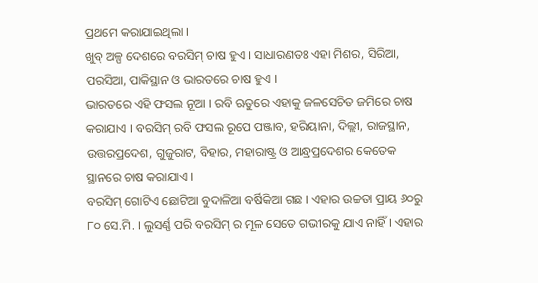ପ୍ରଥମେ କରାଯାଇଥିଲା ।
ଖୁବ୍ ଅଳ୍ପ ଦେଶରେ ବରସିମ୍ ଚାଷ ହୁଏ । ସାଧାରଣତଃ ଏହା ମିଶର, ସିରିଆ, ପରସିଆ, ପାକିସ୍ଥାନ ଓ ଭାରତରେ ଚାଷ ହୁଏ ।
ଭାରତରେ ଏହି ଫସଲ ନୂଆ । ରବି ଋତୁରେ ଏହାକୁ ଜଳସେଚିତ ଜମିରେ ଚାଷ କରାଯାଏ । ବରସିମ୍ ରବି ଫସଲ ରୂପେ ପଞ୍ଜାବ, ହରିୟାନା, ଦିଲ୍ଲୀ, ରାଜସ୍ଥାନ, ଉତ୍ତରପ୍ରଦେଶ, ଗୁଜୁରାଟ, ବିହାର, ମହାରାଷ୍ଟ୍ର ଓ ଆନ୍ଧ୍ରପ୍ରଦେଶର କେତେକ ସ୍ଥାନରେ ଚାଷ କରାଯାଏ ।
ବରସିମ୍ ଗୋଟିଏ ଛୋଟିଆ ବୁଦାଳିଆ ବର୍ଷିକିଆ ଗଛ । ଏହାର ଉଚ୍ଚତା ପ୍ରାୟ ୬୦ରୁ ୮୦ ସେ.ମି. । ଲୁସର୍ଣ୍ଣ ପରି ବରସିମ୍ ର ମୂଳ ସେତେ ଗଭୀରକୁ ଯାଏ ନାହିଁ । ଏହାର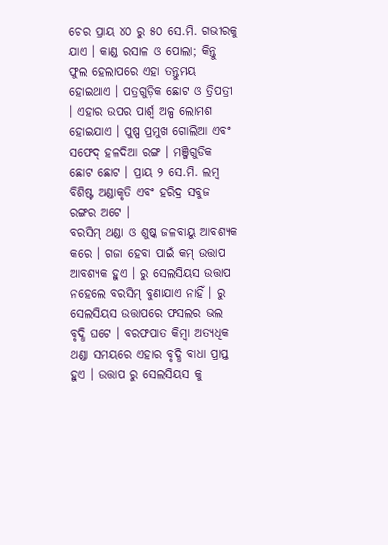ଚେର ପ୍ରାୟ ୪୦ ରୁ ୫୦ ସେ.ମି. ଗଭୀରକୁ ଯାଏ । କାଣ୍ଡ ରସାଳ ଓ ପୋଲା; କିନ୍ତୁ ଫୁଲ ହେଲାପରେ ଏହା ତନ୍ତୁମୟ ହୋଇଥାଏ । ପତ୍ରଗୁଡ଼ିକ ଛୋଟ ଓ ତ୍ରିପତ୍ରୀ । ଏହାର ଉପର ପାର୍ଶ୍ଵ ଅଳ୍ପ ଲୋମଶ ହୋଇଯାଏ । ପୁଷ୍ପ ପ୍ରମୁଖ ଗୋଲିଆ ଏବଂ ସଫେଦ୍ ହଳଦିଆ ରଙ୍ଗ । ମଞ୍ଜିଗୁଡିକ ଛୋଟ ଛୋଟ । ପ୍ରାୟ ୨ ସେ.ମି. ଲମ୍ବ ବିଶିଷ୍ଟ ଅଣ୍ଡାକୃତି ଏବଂ ହରିଦ୍ର ସବୁଜ ରଙ୍ଗର ଅଟେ ।
ବରସିମ୍ ଥଣ୍ଡା ଓ ଶୁଷ୍କ ଜଳବାୟୁ ଆବଶ୍ୟକ କରେ । ଗଜା ହେବା ପାଇଁ କମ୍ ଉତ୍ତାପ ଆବଶ୍ୟକ ହୁଏ । ରୁ ସେଲସିୟସ ଉତ୍ତାପ ନହେଲେ ବରସିମ୍ ବୁଣାଯାଏ ନାହିଁ । ରୁ ସେଲସିୟସ ଉତ୍ତାପରେ ଫସଲର ଭଲ ବୃଦ୍ଧି ଘଟେ । ବରଫପାତ କିମ୍ବା ଅତ୍ୟଧିକ ଥଣ୍ଡା ସମୟରେ ଏହାର ବୃଦ୍ଧି ବାଧା ପ୍ରାପ୍ତ ହୁଏ । ଉତ୍ତାପ ରୁ ସେଲସିୟସ କୁ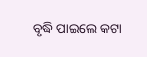ବୃଦ୍ଧି ପାଇଲେ କଟା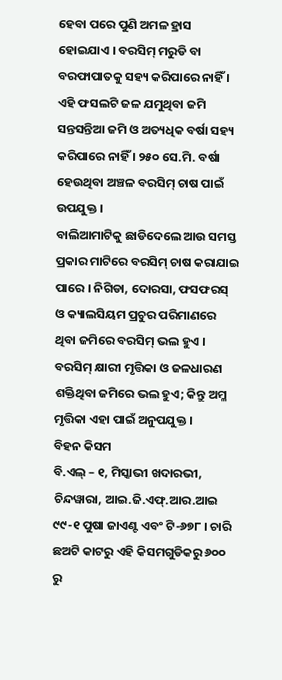ହେବା ପରେ ପୁଣି ଅମଳ ହ୍ରାସ ହୋଇଯାଏ । ବରସିମ୍ ମରୁଡି ବା ବରଫାପାତକୁ ସହ୍ୟ କରିପାରେ ନାହିଁ । ଏହି ଫସଲଟି ଜଳ ଯମୁଥିବା ଜମି ସନ୍ତସନ୍ତିଆ ଜମି ଓ ଅତ୍ୟଧିକ ବର୍ଷା ସହ୍ୟ କରିପାରେ ନାହିଁ । ୨୫୦ ସେ.ମି. ବର୍ଷା ହେଉଥିବା ଅଞ୍ଚଳ ବରସିମ୍ ଚାଷ ପାଇଁ ଉପଯୁକ୍ତ ।
ବାଲିଆମାଟିକୁ ଛାଡିଦେଲେ ଆଉ ସମସ୍ତ ପ୍ରକାର ମାଟିରେ ବରସିମ୍ ଚାଷ କରାଯାଇ ପାରେ । ନିଗିଡା, ଦୋରସା, ଫସଫରସ୍ ଓ କ୍ୟାଲସିୟମ ପ୍ରଚୁର ପରିମାଣରେ ଥିବା ଜମିରେ ବରସିମ୍ ଭଲ ହୁଏ । ବରସିମ୍ କ୍ଷାରୀ ମୃତ୍ତିକା ଓ ଜଳଧାରଣ ଶକ୍ତିଥିବା ଜମିରେ ଭଲ ହୁଏ; କିନ୍ତୁ ଅମ୍ଳ ମୃତ୍ତିକା ଏହା ପାଇଁ ଅନୁପଯୁକ୍ତ ।
ବିହନ କିସମ
ବି.ଏଲ୍ – ୧, ମିସ୍କାଭୀ ଖଦାରଭୀ, ଚିନ୍ଦୱାରା, ଆଇ.ଜି.ଏଫ୍.ଆର.ଆଇ ୯୯-୧ ପୁଷା ଜାଏଣ୍ଟ ଏବଂ ଟି-୬୭୮ । ଚାରି ଛଅଟି କାଟରୁ ଏହି କିସମଗୁଡିକରୁ ୬୦୦ ରୁ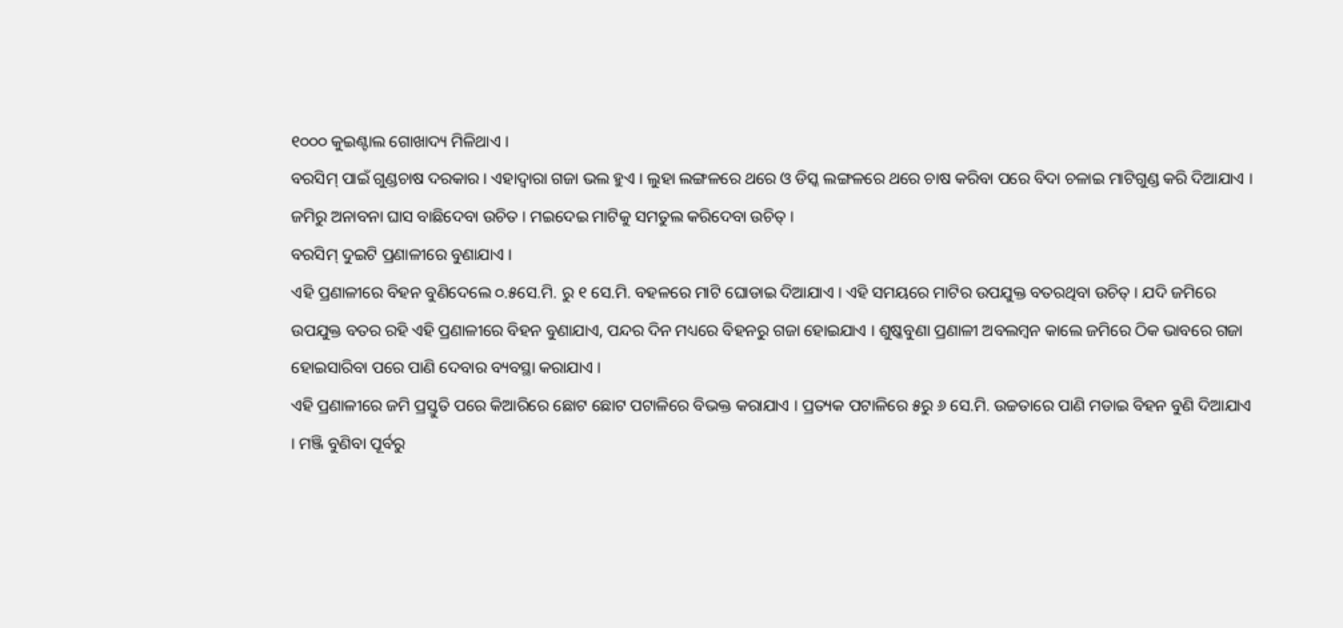୧୦୦୦ କୁଇଣ୍ଟାଲ ଗୋଖାଦ୍ୟ ମିଳିଥାଏ ।
ବରସିମ୍ ପାଇଁ ଗୁଣ୍ଡଚାଷ ଦରକାର । ଏହାଦ୍ଵାରା ଗଜା ଭଲ ହୁଏ । ଲୁହା ଲଙ୍ଗଳରେ ଥରେ ଓ ଡିସ୍କ ଲଙ୍ଗଳରେ ଥରେ ଚାଷ କରିବା ପରେ ବିଦା ଚଳାଇ ମାଟିଗୁଣ୍ଡ କରି ଦିଆଯାଏ । ଜମିରୁ ଅନାବନା ଘାସ ବାଛିଦେବା ଉଚିତ । ମଇଦେଇ ମାଟିକୁ ସମତୁଲ କରିଦେବା ଉଚିତ୍ ।
ବରସିମ୍ ଦୁଇଟି ପ୍ରଣାଳୀରେ ବୁଣାଯାଏ ।
ଏହି ପ୍ରଣାଳୀରେ ବିହନ ବୁଣିଦେଲେ ୦.୫ସେ.ମି. ରୁ ୧ ସେ.ମି. ବହଳରେ ମାଟି ଘୋଡାଇ ଦିଆଯାଏ । ଏହି ସମୟରେ ମାଟିର ଉପଯୁକ୍ତ ବତରଥିବା ଉଚିତ୍ । ଯଦି ଜମିରେ ଉପଯୁକ୍ତ ବତର ରହି ଏହି ପ୍ରଣାଳୀରେ ବିହନ ବୁଣାଯାଏ, ପନ୍ଦର ଦିନ ମଧ୍ୟରେ ବିହନରୁ ଗଜା ହୋଇଯାଏ । ଶୁଷ୍କବୁଣା ପ୍ରଣାଳୀ ଅବଲମ୍ବନ କାଲେ ଜମିରେ ଠିକ ଭାବରେ ଗଜା ହୋଇସାରିବା ପରେ ପାଣି ଦେବାର ବ୍ୟବସ୍ଥା କରାଯାଏ ।
ଏହି ପ୍ରଣାଳୀରେ ଜମି ପ୍ରସ୍ତୁତି ପରେ କିଆରିରେ ଛୋଟ ଛୋଟ ପଟାଳିରେ ବିଭକ୍ତ କରାଯାଏ । ପ୍ରତ୍ୟକ ପଟାଳିରେ ୫ରୁ ୬ ସେ.ମି. ଉଚ୍ଚତାରେ ପାଣି ମଡାଇ ବିହନ ବୁଣି ଦିଆଯାଏ । ମଞ୍ଜି ବୁଣିବା ପୂର୍ବରୁ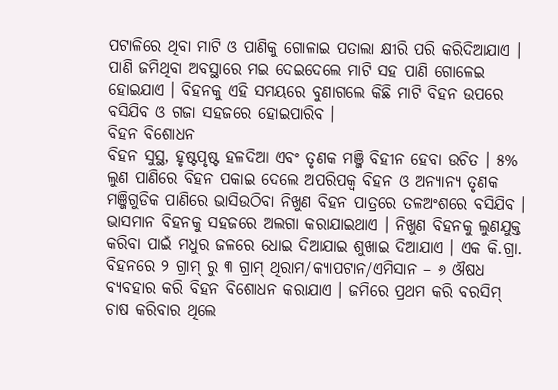ପଟାଳିରେ ଥିବା ମାଟି ଓ ପାଣିକୁ ଗୋଳାଇ ପତାଲା କ୍ଷୀରି ପରି କରିଦିଆଯାଏ । ପାଣି ଜମିଥିବା ଅବସ୍ଥାରେ ମଇ ଦେଇଦେଲେ ମାଟି ସହ ପାଣି ଗୋଳେଇ ହୋଇଯାଏ । ବିହନକୁ ଏହି ସମୟରେ ବୁଣାଗଲେ କିଛି ମାଟି ବିହନ ଉପରେ ବସିଯିବ ଓ ଗଜା ସହଜରେ ହୋଇପାରିବ ।
ବିହନ ବିଶୋଧନ
ବିହନ ସୁସ୍ଥ, ହୃଷ୍ଟପୃଷ୍ଟ ହଳଦିଆ ଏବଂ ତୃଣକ ମଞ୍ଜି ବିହୀନ ହେବା ଉଚିତ । ୫% ଲୁଣ ପାଣିରେ ବିହନ ପକାଇ ଦେଲେ ଅପରିପକ୍ଵ ବିହନ ଓ ଅନ୍ୟାନ୍ୟ ତୃଣକ ମଞ୍ଜିଗୁଡିକ ପାଣିରେ ଭାସିଉଠିବା ନିଖୁଣ ବିହନ ପାତ୍ରରେ ତଳଅଂଶରେ ବସିଯିବ । ଭାସମାନ ବିହନକୁ ସହଜରେ ଅଲଗା କରାଯାଇଥାଏ । ନିଖୁଣ ବିହନକୁ ଲୁଣଯୁକ୍ତ କରିବା ପାଇଁ ମଧୁର ଜଳରେ ଧୋଇ ଦିଆଯାଇ ଶୁଖାଇ ଦିଆଯାଏ । ଏକ କି.ଗ୍ରା. ବିହନରେ ୨ ଗ୍ରାମ୍ ରୁ ୩ ଗ୍ରାମ୍ ଥିରାମ/କ୍ୟାପଟାନ/ଏମିସାନ – ୬ ଔଷଧ ବ୍ୟବହାର କରି ବିହନ ବିଶୋଧନ କରାଯାଏ । ଜମିରେ ପ୍ରଥମ କରି ବରସିମ୍ ଚାଷ କରିବାର ଥିଲେ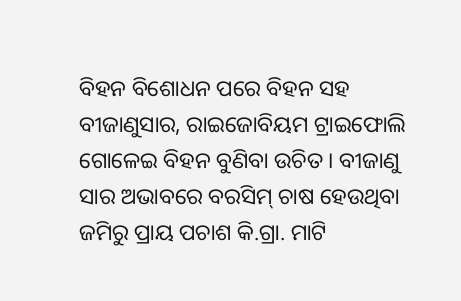ବିହନ ବିଶୋଧନ ପରେ ବିହନ ସହ ବୀଜାଣୁସାର, ରାଇଜୋବିୟମ ଟ୍ରାଇଫୋଲି ଗୋଳେଇ ବିହନ ବୁଣିବା ଉଚିତ । ବୀଜାଣୁ ସାର ଅଭାବରେ ବରସିମ୍ ଚାଷ ହେଉଥିବା ଜମିରୁ ପ୍ରାୟ ପଚାଶ କି.ଗ୍ରା. ମାଟି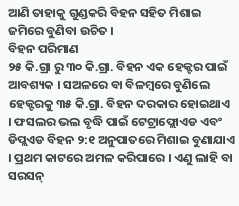ଆଣି ତାହାକୁ ଗୁଣ୍ଡକରି ବିହନ ସହିତ ମିଶାଇ ଜମିରେ ବୁଣିବା ଉଚିତ ।
ବିହନ ପରିମାଣ
୨୫ କି.ଗ୍ରା ରୁ ୩୦ କି.ଗ୍ରା. ବିହନ ଏକ ହେକ୍ଟର ପାଇଁ ଆବଶ୍ୟକ । ସଅଳରେ ବା ବିଳମ୍ବରେ ବୁଣିଲେ ହେକ୍ଟରକୁ ୩୫ କି.ଗ୍ରା. ବିହନ ଦରକାର ହୋଇଥାଏ । ଫସଲର ଭଲ ବୃଦ୍ଧି ପାଇଁ ଟେଟ୍ରାଫ୍ଲୋଏଡ ଏବଂ ଡିପ୍ଲଏଡ ବିହନ ୨:୧ ଅନୁପାତରେ ମିଶାଇ ବୁଣାଯାଏ । ପ୍ରଥମ କାଟରେ ଅମଳ କରିପାରେ । ଏଣୁ ଲାହି ବା ସରସନ୍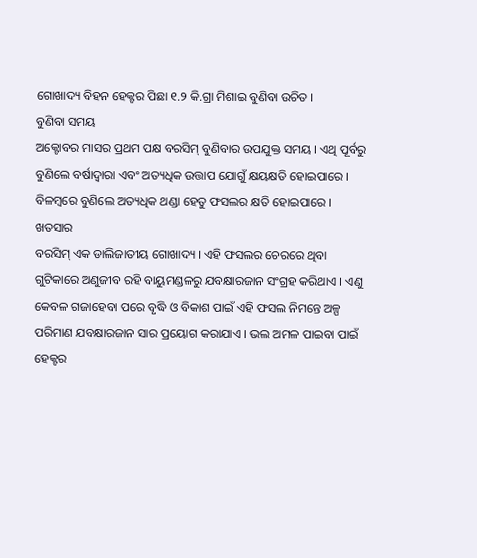ଗୋଖାଦ୍ୟ ବିହନ ହେକ୍ଟର ପିଛା ୧.୨ କି.ଗ୍ରା ମିଶାଇ ବୁଣିବା ଉଚିତ ।
ବୁଣିବା ସମୟ
ଅକ୍ଟୋବର ମାସର ପ୍ରଥମ ପକ୍ଷ ବରସିମ୍ ବୁଣିବାର ଉପଯୁକ୍ତ ସମୟ । ଏଥି ପୂର୍ବରୁ ବୁଣିଲେ ବର୍ଷାଦ୍ଵାରା ଏବଂ ଅତ୍ୟଧିକ ଉତ୍ତାପ ଯୋଗୁଁ କ୍ଷୟକ୍ଷତି ହୋଇପାରେ । ବିଳମ୍ବରେ ବୁଣିଲେ ଅତ୍ୟଧିକ ଥଣ୍ଡା ହେତୁ ଫସଲର କ୍ଷତି ହୋଇପାରେ ।
ଖତସାର
ବରସିମ୍ ଏକ ଡାଲିଜାତୀୟ ଗୋଖାଦ୍ୟ । ଏହି ଫସଲର ଚେରରେ ଥିବା ଗୁଟିକାରେ ଅଣୁଜୀବ ରହି ବାୟୁମଣ୍ଡଳରୁ ଯବକ୍ଷାରଜାନ ସଂଗ୍ରହ କରିଥାଏ । ଏଣୁ କେବଳ ଗଜାହେବା ପରେ ବୃଦ୍ଧି ଓ ବିକାଶ ପାଇଁ ଏହି ଫସଲ ନିମନ୍ତେ ଅଳ୍ପ ପରିମାଣ ଯବକ୍ଷାରଜାନ ସାର ପ୍ରୟୋଗ କରାଯାଏ । ଭଲ ଅମଳ ପାଇବା ପାଇଁ ହେକ୍ଟର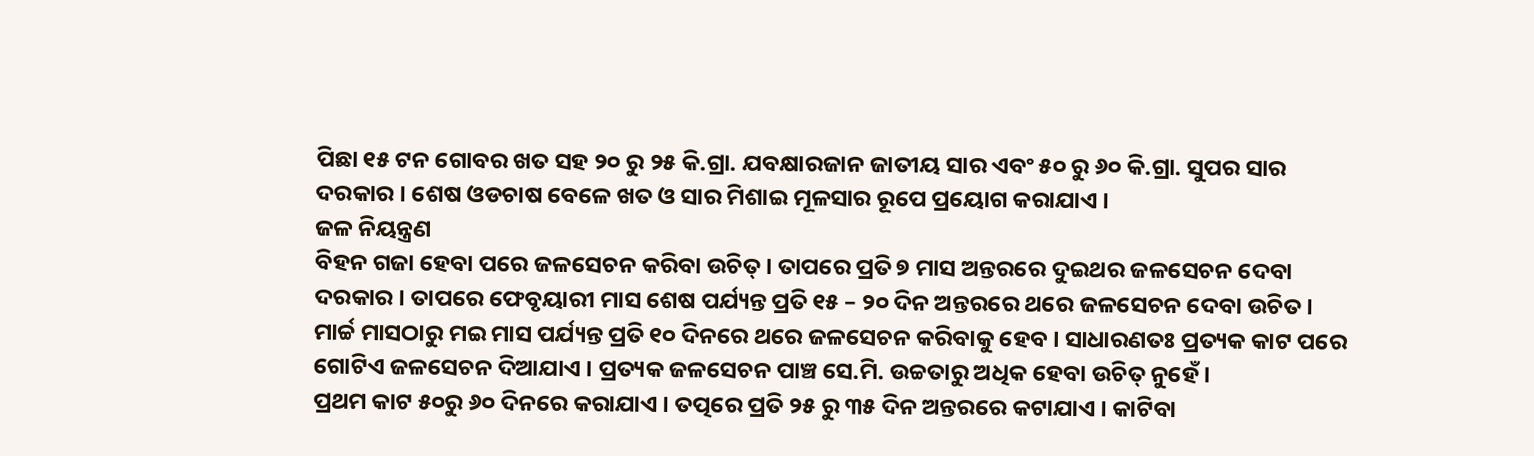ପିଛା ୧୫ ଟନ ଗୋବର ଖତ ସହ ୨୦ ରୁ ୨୫ କି.ଗ୍ରା. ଯବକ୍ଷାରଜାନ ଜାତୀୟ ସାର ଏବଂ ୫୦ ରୁ ୬୦ କି.ଗ୍ରା. ସୁପର ସାର ଦରକାର । ଶେଷ ଓଡଚାଷ ବେଳେ ଖତ ଓ ସାର ମିଶାଇ ମୂଳସାର ରୂପେ ପ୍ରୟୋଗ କରାଯାଏ ।
ଜଳ ନିୟନ୍ତ୍ରଣ
ବିହନ ଗଜା ହେବା ପରେ ଜଳସେଚନ କରିବା ଉଚିତ୍ । ତାପରେ ପ୍ରତି ୭ ମାସ ଅନ୍ତରରେ ଦୁଇଥର ଜଳସେଚନ ଦେବା ଦରକାର । ତାପରେ ଫେବୃୟାରୀ ମାସ ଶେଷ ପର୍ଯ୍ୟନ୍ତ ପ୍ରତି ୧୫ – ୨୦ ଦିନ ଅନ୍ତରରେ ଥରେ ଜଳସେଚନ ଦେବା ଉଚିତ । ମାର୍ଚ୍ଚ ମାସଠାରୁ ମଇ ମାସ ପର୍ଯ୍ୟନ୍ତ ପ୍ରତି ୧୦ ଦିନରେ ଥରେ ଜଳସେଚନ କରିବାକୁ ହେବ । ସାଧାରଣତଃ ପ୍ରତ୍ୟକ କାଟ ପରେ ଗୋଟିଏ ଜଳସେଚନ ଦିଆଯାଏ । ପ୍ରତ୍ୟକ ଜଳସେଚନ ପାଞ୍ଚ ସେ.ମି. ଉଚ୍ଚତାରୁ ଅଧିକ ହେବା ଉଚିତ୍ ନୁହେଁ ।
ପ୍ରଥମ କାଟ ୫୦ରୁ ୬୦ ଦିନରେ କରାଯାଏ । ତତ୍ପରେ ପ୍ରତି ୨୫ ରୁ ୩୫ ଦିନ ଅନ୍ତରରେ କଟାଯାଏ । କାଟିବା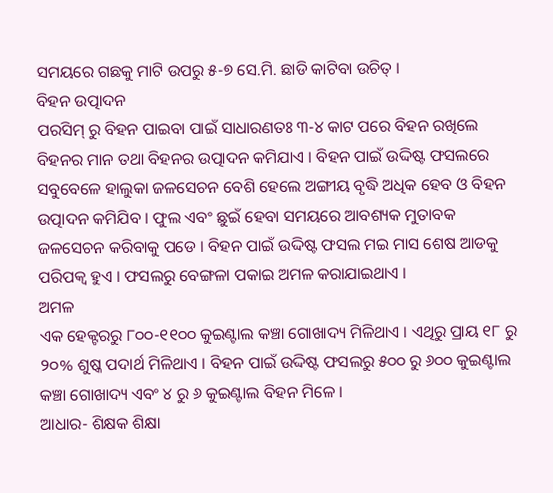ସମୟରେ ଗଛକୁ ମାଟି ଉପରୁ ୫-୭ ସେ.ମି. ଛାଡି କାଟିବା ଉଚିତ୍ ।
ବିହନ ଉତ୍ପାଦନ
ପରସିମ୍ ରୁ ବିହନ ପାଇବା ପାଇଁ ସାଧାରଣତଃ ୩-୪ କାଟ ପରେ ବିହନ ରଖିଲେ ବିହନର ମାନ ତଥା ବିହନର ଉତ୍ପାଦନ କମିଯାଏ । ବିହନ ପାଇଁ ଉଦ୍ଦିଷ୍ଟ ଫସଲରେ ସବୁବେଳେ ହାଲୁକା ଜଳସେଚନ ବେଶି ହେଲେ ଅଙ୍ଗୀୟ ବୃଦ୍ଧି ଅଧିକ ହେବ ଓ ବିହନ ଉତ୍ପାଦନ କମିଯିବ । ଫୁଲ ଏବଂ ଛୁଇଁ ହେବା ସମୟରେ ଆବଶ୍ୟକ ମୁତାବକ ଜଳସେଚନ କରିବାକୁ ପଡେ । ବିହନ ପାଇଁ ଉଦ୍ଦିଷ୍ଟ ଫସଲ ମଇ ମାସ ଶେଷ ଆଡକୁ ପରିପକ୍ଵ ହୁଏ । ଫସଲରୁ ବେଙ୍ଗଳା ପକାଇ ଅମଳ କରାଯାଇଥାଏ ।
ଅମଳ
ଏକ ହେକ୍ଟରରୁ ୮୦୦-୧୧୦୦ କୁଇଣ୍ଟାଲ କଞ୍ଚା ଗୋଖାଦ୍ୟ ମିଳିଥାଏ । ଏଥିରୁ ପ୍ରାୟ ୧୮ ରୁ ୨୦% ଶୁଷ୍କ ପଦାର୍ଥ ମିଳିଥାଏ । ବିହନ ପାଇଁ ଉଦ୍ଦିଷ୍ଟ ଫସଲରୁ ୫୦୦ ରୁ ୬୦୦ କୁଇଣ୍ଟାଲ କଞ୍ଚା ଗୋଖାଦ୍ୟ ଏବଂ ୪ ରୁ ୬ କୁଇଣ୍ଟାଲ ବିହନ ମିଳେ ।
ଆଧାର- ଶିକ୍ଷକ ଶିକ୍ଷା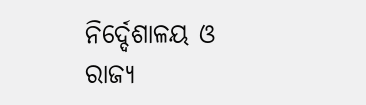ନିର୍ଦ୍ଦେଶାଳୟ ଓ ରାଜ୍ୟ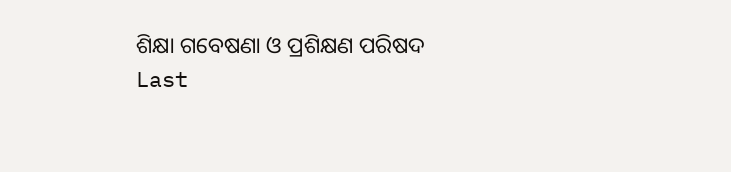ଶିକ୍ଷା ଗବେଷଣା ଓ ପ୍ରଶିକ୍ଷଣ ପରିଷଦ
Last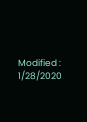Modified : 1/28/2020